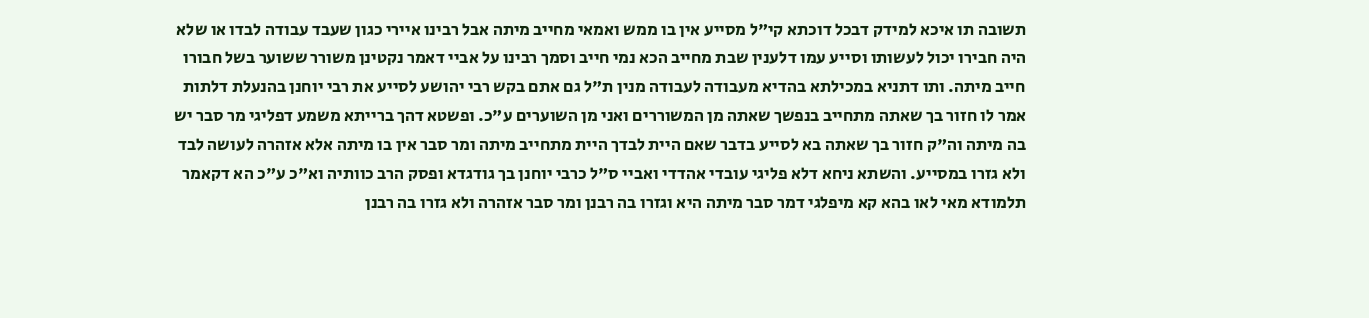תשובה תו איכא למידק דבכל דוכתא קי"ל מסייע אין בו ממש ואמאי מחייב מיתה אבל רבינו איירי כגון שעבד עבודה לבדו או שלא היה חבירו יכול לעשותו וסייע עמו דלענין שבת מחייב הכא נמי חייב וסמך רבינו על אביי דאמר נקטינן משורר ששוער בשל חבורו חייב מיתה. ותו דתניא במכילתא בהדיא מעבודה לעבודה מנין ת"ל גם אתם בקש רבי יהושע לסייע את רבי יוחנן בהנעלת דלתות אמר לו חזור בך שאתה מתחייב בנפשך שאתה מן המשוררים ואני מן השוערים ע"כ. ופשטא דהך ברייתא משמע דפליגי מר סבר יש בה מיתה וה"ק חזור בך שאתה בא לסייע בדבר שאם היית לבדך היית מתחייב מיתה ומר סבר אין בו מיתה אלא אזהרה לעושה לבד ולא גזרו במסייע. והשתא ניחא דלא פליגי עובדי אהדדי ואביי ס"ל כרבי יוחנן בך גודגדא ופסק הרב כוותיה וא"כ ע"כ הא דקאמר תלמודא מאי לאו בהא קא מיפלגי דמר סבר מיתה היא וגזרו בה רבנן ומר סבר אזהרה ולא גזרו בה רבנן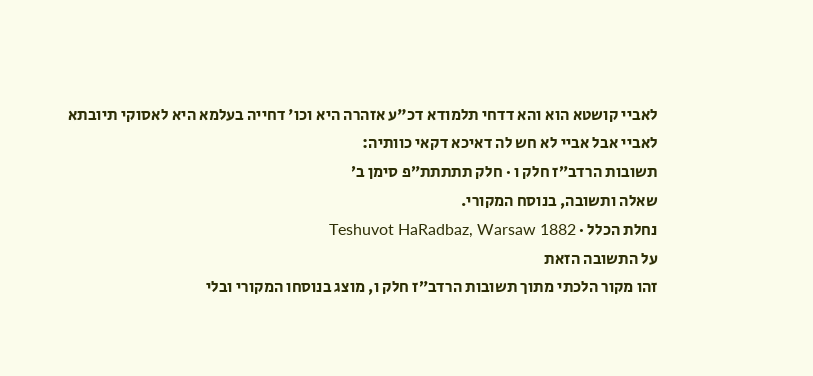לאביי קושטא הוא והא דדחי תלמודא דכ"ע אזהרה היא וכו' דחייה בעלמא היא לאסוקי תיובתא לאביי אבל אביי לא חש לה דאיכא דקאי כוותיה:
תשובות הרדב״ז חלק ו · חלק תתתתת״פ סימן ב׳
שאלה ותשובה, בנוסח המקורי.
נחלת הכלל · Teshuvot HaRadbaz, Warsaw 1882
על התשובה הזאת
זהו מקור הלכתי מתוך תשובות הרדב״ז חלק ו, מוצג בנוסחו המקורי ובלי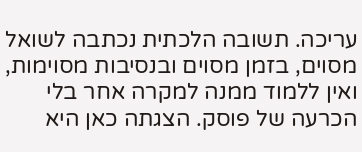עריכה. תשובה הלכתית נכתבה לשואל מסוים, בזמן מסוים ובנסיבות מסוימות, ואין ללמוד ממנה למקרה אחר בלי הכרעה של פוסק. הצגתה כאן היא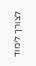לצורך לימוד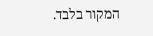המקור בלבד.